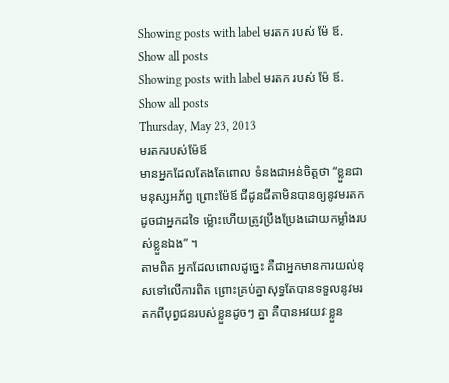Showing posts with label មរតក របស់ ម៉ែ ឪ. Show all posts
Showing posts with label មរតក របស់ ម៉ែ ឪ. Show all posts
Thursday, May 23, 2013
មរតករបស់ម៉ែឪ
មានអ្នកដែលតែងតែពោល ទំនងជាអន់ចិត្តថា “ខ្លួនជាមនុស្សអភ័ព្វ ព្រោះម៉ែឪ ជីដូនជីតាមិនបានឲ្យនូវមរតកដូចជាអ្នកដទៃ ម៉្លោះហើយត្រូវប្រឹងប្រែងដោយកម្លាំងរបស់ខ្លួនឯង” ។
តាមពិត អ្នកដែលពោលដូច្នេះ គឺជាអ្នកមានការយល់ខុសទៅលើការពិត ព្រោះគ្រប់គ្នាសុទ្ធតែបានទទួលនូវមរតកពីបុព្វជនរបស់ខ្លួនដូចៗ គ្នា គឺបានអវយវៈខ្លួន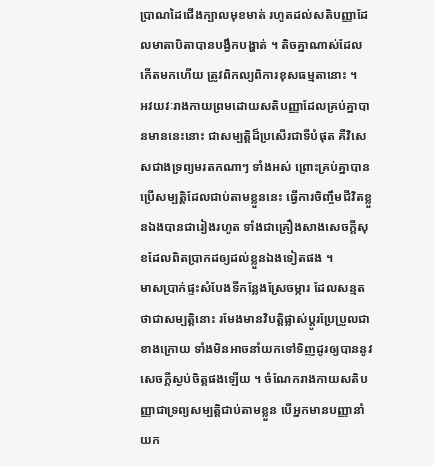ប្រាណដៃជើងក្បាលមុខមាត់ រហូតដល់សតិបញ្ញាដែលមាតាបិតាបានបង្វឹកបង្ហាត់ ។ តិចគ្នាណាស់ដែលកើតមកហើយ ត្រូវពិកល្យពិការខុសធម្មតានោះ ។
អវយវៈរាងកាយព្រមដោយសតិបញ្ញាដែលគ្រប់គ្នាបានមាននេះនោះ ជាសម្បត្តិដ៏ប្រសើរជាទីបំផុត គឺវិសេសជាងទ្រព្យមរតកណាៗ ទាំងអស់ ព្រោះគ្រប់គ្នាបានប្រើសម្បត្តិដែលជាប់តាមខ្លួននេះ ធ្វើការចិញ្ចឹមជីវិតខ្លួនឯងបានជារៀងរហូត ទាំងជាគ្រឿងសាងសេចក្តីសុខដែលពិតប្រាកដឲ្យដល់ខ្លួនឯងទៀតផង ។
មាសប្រាក់ផ្ទះសំបែងទីកន្លែងស្រែចម្ការ ដែលសន្មតថាជាសម្បត្តិនោះ រមែងមានវិបត្តិផ្លាស់ប្តូរប្រែប្រួលជាខាងក្រោយ ទាំងមិនអាចនាំយកទៅទិញដូរឲ្យបាននូវសេចក្តីស្ងប់ចិត្តផងឡើយ ។ ចំណែករាងកាយសតិបញ្ញាជាទ្រព្យសម្បត្តិជាប់តាមខ្លួន បើអ្នកមានបញ្ញានាំយក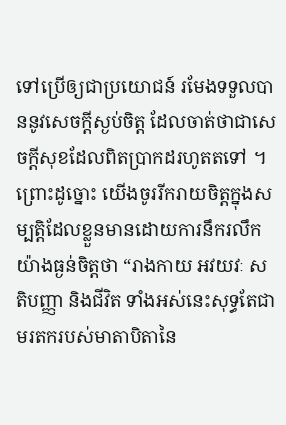ទៅប្រើឲ្យជាប្រយោជន៍ រមែងទទួលបាននូវសេចក្តីស្ងប់ចិត្ត ដែលចាត់ថាជាសេចក្តីសុខដែលពិតប្រាកដរហូតតទៅ ។
ព្រោះដូច្នោះ យើងចូររីករាយចិត្តក្នុងសម្បត្តិដែលខ្លួនមានដោយការនឹករលឹកយ៉ាងធ្ងន់ចិត្តថា “រាងកាយ អវយវៈ សតិបញ្ញា និងជីវិត ទាំងអស់នេះសុទ្ធតែជាមរតករបស់មាតាបិតានៃ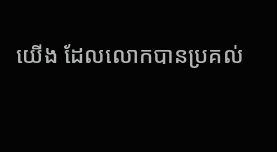យើង ដែលលោកបានប្រគល់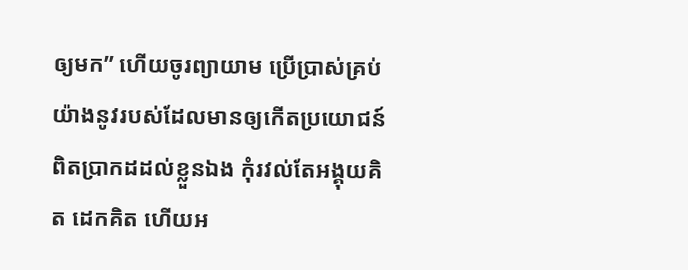ឲ្យមក” ហើយចូរព្យាយាម ប្រើប្រាស់គ្រប់យ៉ាងនូវរបស់ដែលមានឲ្យកើតប្រយោជន៍ពិតប្រាកដដល់ខ្លួនឯង កុំរវល់តែអង្គុយគិត ដេកគិត ហើយអ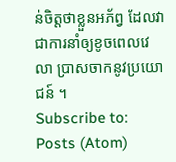ន់ចិត្តថាខ្លួនអភ័ព្វ ដែលវាជាការនាំឲ្យខូចពេលវេលា ប្រាសចាកនូវប្រយោជន៍ ។
Subscribe to:
Posts (Atom)